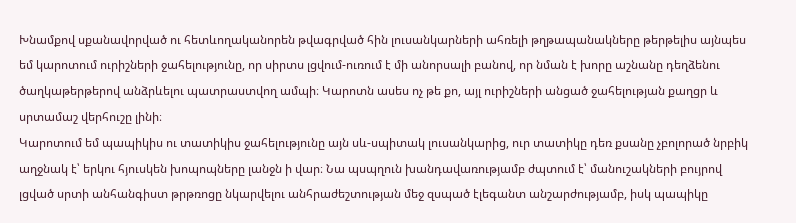Խնամքով սքանավորված ու հետևողականորեն թվագրված հին լուսանկարների ահռելի թղթապանակները թերթելիս այնպես եմ կարոտում ուրիշների ջահելությունը, որ սիրտս լցվում-ուռում է մի անորսալի բանով, որ նման է խորը աշնանը դեղձենու ծաղկաթերթերով անձրևելու պատրաստվող ամպի։ Կարոտն ասես ոչ թե քո, այլ ուրիշների անցած ջահելության քաղցր և սրտամաշ վերհուշը լինի։
Կարոտում եմ պապիկիս ու տատիկիս ջահելությունը այն սև-սպիտակ լուսանկարից, ուր տատիկը դեռ քսանը չբոլորած նրբիկ աղջնակ է՝ երկու հյուսկեն խոպոպները լանջն ի վար։ Նա պսպղուն խանդավառությամբ ժպտում է՝ մանուշակների բույրով լցված սրտի անհանգիստ թրթռոցը նկարվելու անհրաժեշտության մեջ զսպած էլեգանտ անշարժությամբ, իսկ պապիկը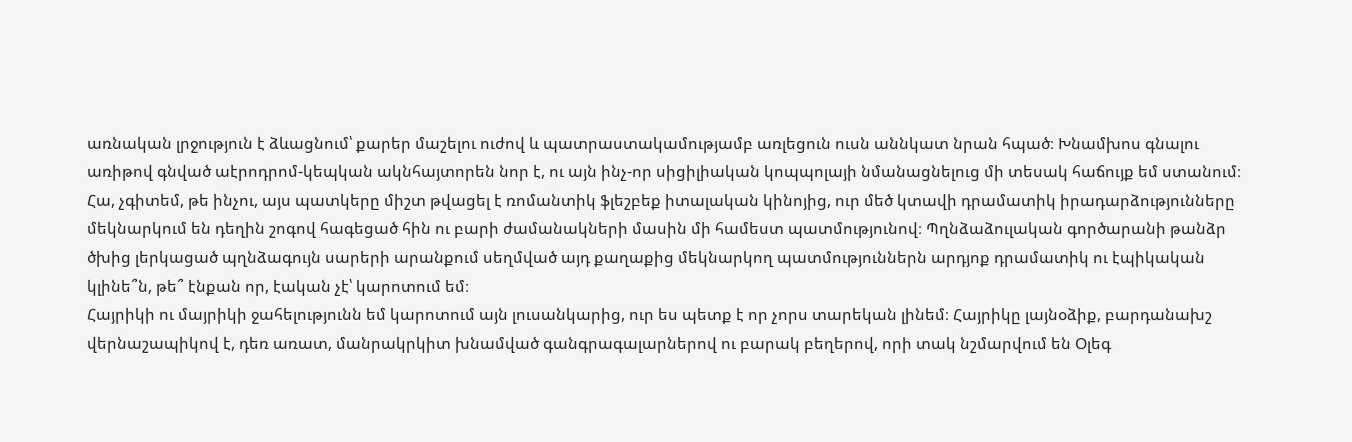առնական լրջություն է ձևացնում՝ քարեր մաշելու ուժով և պատրաստակամությամբ առլեցուն ուսն աննկատ նրան հպած։ Խնամխոս գնալու առիթով գնված աէրոդրոմ-կեպկան ակնհայտորեն նոր է, ու այն ինչ-որ սիցիլիական կոպպոլայի նմանացնելուց մի տեսակ հաճույք եմ ստանում։ Հա, չգիտեմ, թե ինչու, այս պատկերը միշտ թվացել է ռոմանտիկ ֆլեշբեք իտալական կինոյից, ուր մեծ կտավի դրամատիկ իրադարձությունները մեկնարկում են դեղին շոգով հագեցած հին ու բարի ժամանակների մասին մի համեստ պատմությունով։ Պղնձաձուլական գործարանի թանձր ծխից լերկացած պղնձագույն սարերի արանքում սեղմված այդ քաղաքից մեկնարկող պատմություններն արդյոք դրամատիկ ու էպիկական կլինե՞ն, թե՞ էնքան որ, էական չէ՝ կարոտում եմ։
Հայրիկի ու մայրիկի ջահելությունն եմ կարոտում այն լուսանկարից, ուր ես պետք է որ չորս տարեկան լինեմ։ Հայրիկը լայնօձիք, բարդանախշ վերնաշապիկով է, դեռ առատ, մանրակրկիտ խնամված գանգրագալարներով ու բարակ բեղերով, որի տակ նշմարվում են Օլեգ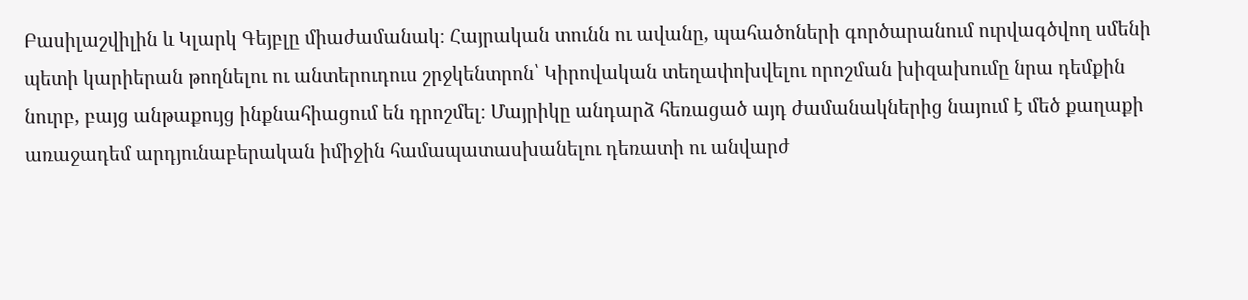Բասիլաշվիլին և Կլարկ Գեյբլը միաժամանակ։ Հայրական տունն ու ավանը, պահածոների գործարանում ուրվագծվող սմենի պետի կարիերան թողնելու ու անտերուդուս շրջկենտրոն՝ Կիրովական տեղափոխվելու որոշման խիզախումը նրա դեմքին նուրբ, բայց անթաքույց ինքնահիացում են դրոշմել։ Մայրիկը անդարձ հեռացած այդ ժամանակներից նայում է մեծ քաղաքի առաջադեմ արդյունաբերական իմիջին համապատասխանելու դեռատի ու անվարժ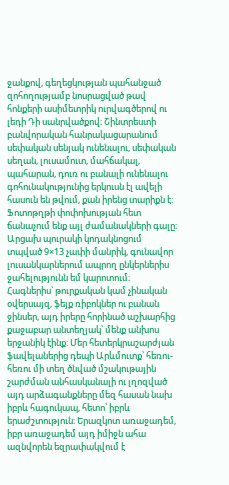ջանքով, գեղեցկության պահանջած զոհողությամբ նոսրացված թավ հոնքերի ասիմետրիկ ուրվագծերով ու լեդի Դի սանրվածքով։ Շինտրեստի բանվորական հանրակացարանում սեփական սենյակ ունենալու, սեփական սեղան, լուսամուտ, մահճակալ, պահարան, դուռ ու բանալի ունենալու գոհունակությունից երկուսն էլ ավելի հասուն են թվում, քան իրենց տարիքն է։
Ֆոտոթղթի փոփոխության հետ ճանաչում ենք այլ ժամանակների գալը։ Արցախ պուրակի կոդակնոցում տպված 9×13 չափի մանրիկ, գունավոր լուսանկարներում ապրող ընկերներիս ջահելությունն եմ կարոտում։ Հագներիս՝ թուրքական կամ չինական օվերսայզ, ֆեյք ռիբոկներ ու բանան ջինսեր, այդ իրերը հորինած աշխարհից քաջաբար անտեղյակ՝ մենք անխոս երջանիկ էինք։ Մեր հետերկրաշարժյան ֆավելաներից դեպի Արևմուտք՝ հեռու-հեռու մի տեղ ծնված մշակութային շարժման անհասկանալի ու լղոզված այդ արձագանքները մեզ հասան նախ իբրև հագուկապ, հետո՝ իբրև երաժշտություն։ Երազկոտ առաջադեմ, իբր առաջադեմ այդ իմիջն ահա ազնվորեն եզրափակվում է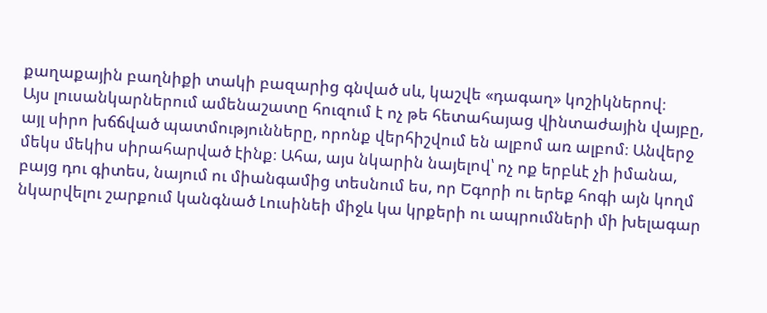քաղաքային բաղնիքի տակի բազարից գնված սև, կաշվե «դագաղ» կոշիկներով։
Այս լուսանկարներում ամենաշատը հուզում է ոչ թե հետահայաց վինտաժային վայբը, այլ սիրո խճճված պատմությունները, որոնք վերհիշվում են ալբոմ առ ալբոմ։ Անվերջ մեկս մեկիս սիրահարված էինք։ Ահա, այս նկարին նայելով՝ ոչ ոք երբևէ չի իմանա, բայց դու գիտես, նայում ու միանգամից տեսնում ես, որ Եգորի ու երեք հոգի այն կողմ նկարվելու շարքում կանգնած Լուսինեի միջև կա կրքերի ու ապրումների մի խելագար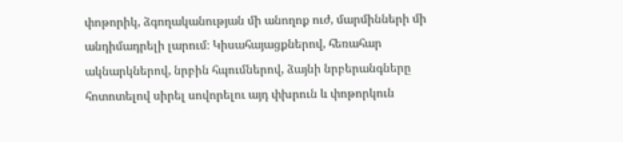փոթորիկ, ձգողականության մի անողոք ուժ, մարմինների մի անդիմադրելի լարում։ Կիսահայացքներով, հեռահար ակնարկներով, նրբին հպումներով, ձայնի նրբերանգները հոտոտելով սիրել սովորելու այդ փխրուն և փոթորկուն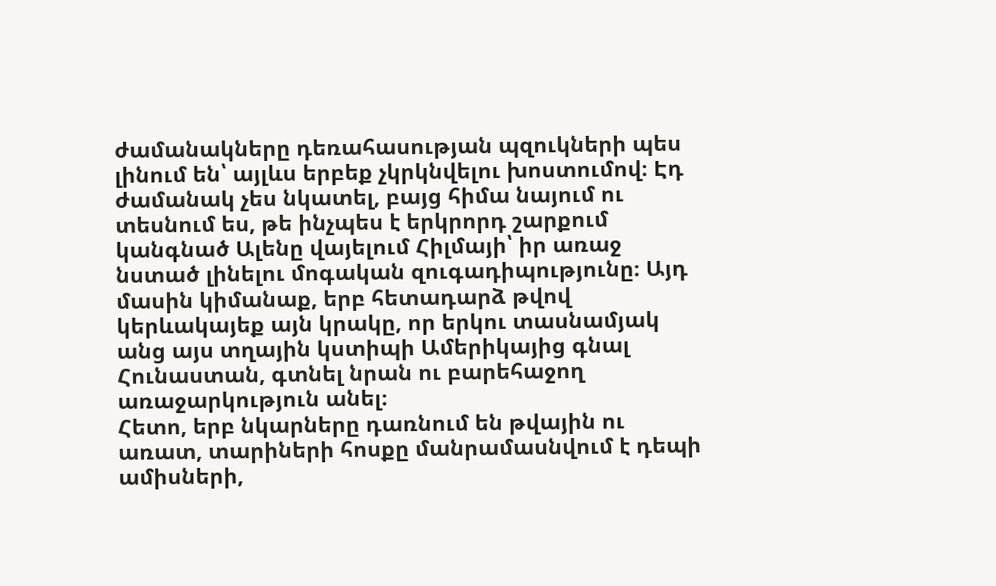ժամանակները դեռահասության պզուկների պես լինում են՝ այլևս երբեք չկրկնվելու խոստումով։ Էդ ժամանակ չես նկատել, բայց հիմա նայում ու տեսնում ես, թե ինչպես է երկրորդ շարքում կանգնած Ալենը վայելում Հիլմայի՝ իր առաջ նստած լինելու մոգական զուգադիպությունը։ Այդ մասին կիմանաք, երբ հետադարձ թվով կերևակայեք այն կրակը, որ երկու տասնամյակ անց այս տղային կստիպի Ամերիկայից գնալ Հունաստան, գտնել նրան ու բարեհաջող առաջարկություն անել։
Հետո, երբ նկարները դառնում են թվային ու առատ, տարիների հոսքը մանրամասնվում է դեպի ամիսների,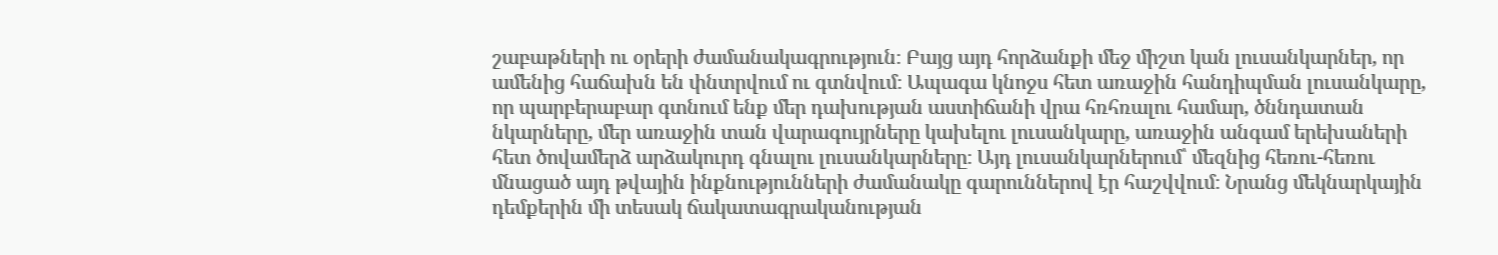շաբաթների ու օրերի ժամանակագրություն։ Բայց այդ հորձանքի մեջ միշտ կան լուսանկարներ, որ ամենից հաճախն են փնտրվում ու գտնվում։ Ապագա կնոջս հետ առաջին հանդիպման լուսանկարը, որ պարբերաբար գտնում ենք մեր դախության աստիճանի վրա հռհռալու համար, ծննդատան նկարները, մեր առաջին տան վարագույրները կախելու լուսանկարը, առաջին անգամ երեխաների հետ ծովամերձ արձակուրդ գնալու լուսանկարները։ Այդ լուսանկարներում՝ մեզնից հեռու-հեռու մնացած այդ թվային ինքնությունների ժամանակը գարուններով էր հաշվվում։ Նրանց մեկնարկային դեմքերին մի տեսակ ճակատագրականության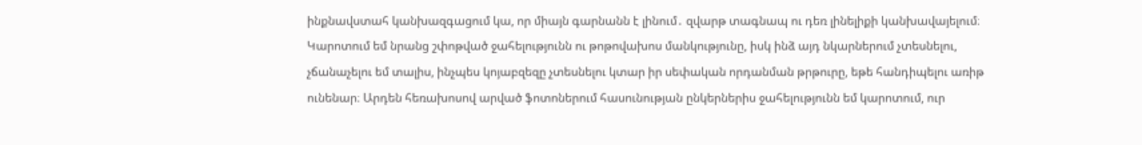ինքնավստահ կանխազգացում կա, որ միայն գարնանն է լինում․ զվարթ տագնապ ու դեռ լինելիքի կանխավայելում։
Կարոտում եմ նրանց շփոթված ջահելությունն ու թոթովախոս մանկությունը, իսկ ինձ այդ նկարներում չտեսնելու, չճանաչելու եմ տալիս, ինչպես կոյաբզեզը չտեսնելու կտար իր սեփական որդանման թրթուրը, եթե հանդիպելու առիթ ունենար։ Արդեն հեռախոսով արված ֆոտոներում հասունության ընկերներիս ջահելությունն եմ կարոտում, ուր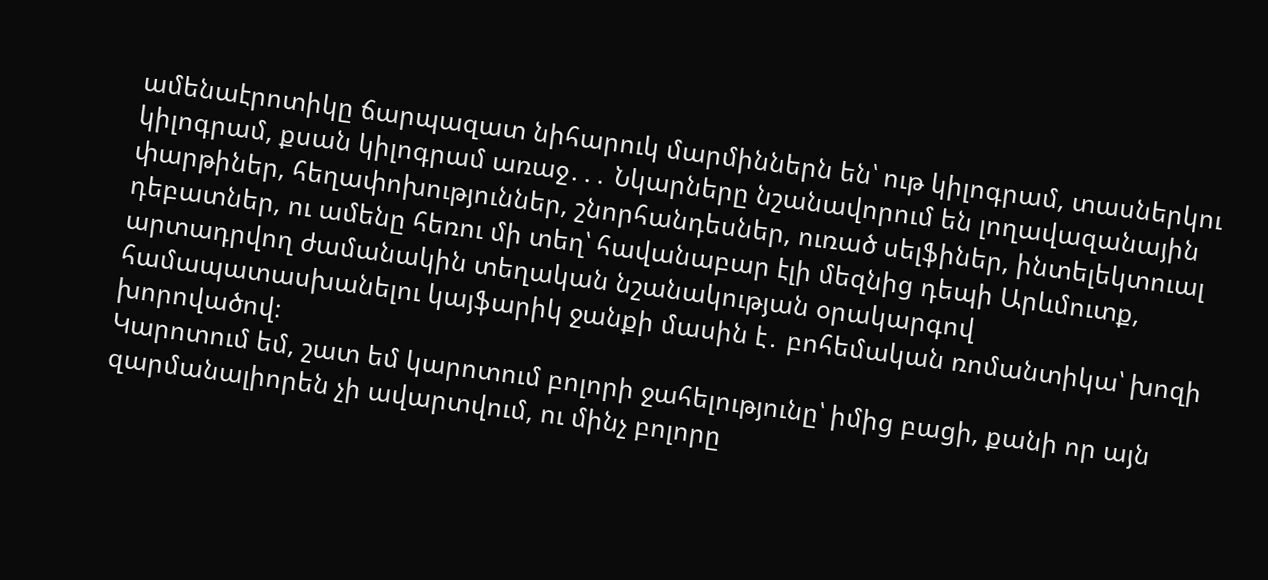ամենաէրոտիկը ճարպազատ նիհարուկ մարմիններն են՝ ութ կիլոգրամ, տասներկու կիլոգրամ, քսան կիլոգրամ առաջ․․․ Նկարները նշանավորում են լողավազանային փարթիներ, հեղափոխություններ, շնորհանդեսներ, ուռած սելֆիներ, ինտելեկտուալ դեբատներ, ու ամենը հեռու մի տեղ՝ հավանաբար էլի մեզնից դեպի Արևմուտք, արտադրվող ժամանակին տեղական նշանակության օրակարգով համապատասխանելու կայֆարիկ ջանքի մասին է․ բոհեմական ռոմանտիկա՝ խոզի խորովածով։
Կարոտում եմ, շատ եմ կարոտում բոլորի ջահելությունը՝ իմից բացի, քանի որ այն զարմանալիորեն չի ավարտվում, ու մինչ բոլորը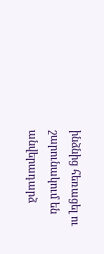ինձնից հեռացել ու շարունակում են անվերադարձ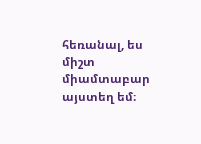հեռանալ, ես միշտ միամտաբար այստեղ եմ։